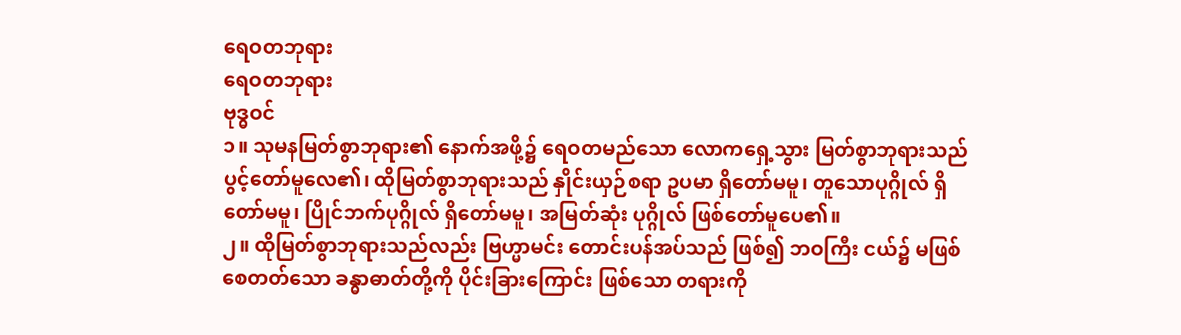ရေဝတဘုရား
ရေဝတဘုရား
ဗုဒ္ဓဝင်
၁။ သုမနမြတ်စွာဘုရား၏ နောက်အဖို့၌ ရေဝတမည်သော လောကရှေ့သွား မြတ်စွာဘုရားသည် ပွင့်တော်မူလေ၏၊ ထိုမြတ်စွာဘုရားသည် နှိုင်းယှဉ်စရာ ဥပမာ ရှိတော်မမူ၊ တူသောပုဂ္ဂိုလ် ရှိတော်မမူ၊ ပြိုင်ဘက်ပုဂ္ဂိုလ် ရှိတော်မမူ၊ အမြတ်ဆုံး ပုဂ္ဂိုလ် ဖြစ်တော်မူပေ၏။
၂။ ထိုမြတ်စွာဘုရားသည်လည်း ဗြဟ္မာမင်း တောင်းပန်အပ်သည် ဖြစ်၍ ဘဝကြီး ငယ်၌ မဖြစ်စေတတ်သော ခန္ဓာဓာတ်တို့ကို ပိုင်းခြားကြောင်း ဖြစ်သော တရားကို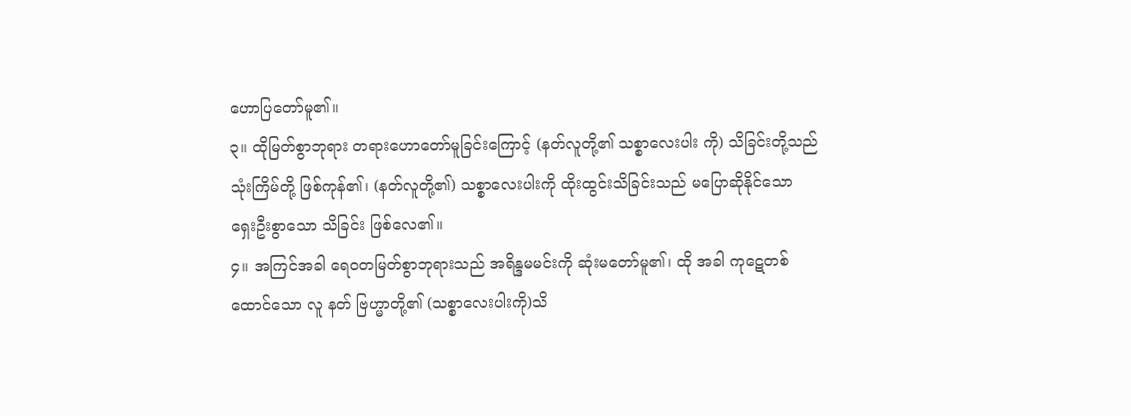ဟောပြတော်မူ၏။
၃။ ထိုမြတ်စွာဘုရား တရားဟောတော်မူခြင်းကြောင့် (နတ်လူတို့၏ သစ္စာလေးပါး ကို) သိခြင်းတို့သည် သုံးကြိမ်တို့ ဖြစ်ကုန်၏၊ (နတ်လူတို့၏) သစ္စာလေးပါးကို ထိုးထွင်းသိခြင်းသည် မပြောဆိုနိုင်သော ရှေးဦးစွာသော သိခြင်း ဖြစ်လေ၏။
၄။ အကြင်အခါ ရေဝတမြတ်စွာဘုရားသည် အရိန္ဒမမင်းကို ဆုံးမတော်မူ၏၊ ထို အခါ ကုဋေတစ်ထောင်သော လူ နတ် ဗြဟ္မာတို့၏ (သစ္စာလေးပါးကို)သိ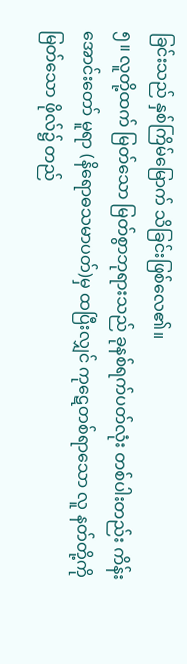ခြင်းသည် နှစ်ကြိမ်မြောက် သိခြင်းဖြစ်လေ၏။
၅။ လူတို့ထက် မြတ်သော မြတ်စွာဘုရားသည် ခုနစ်ရက်ပတ်လုံး တစ်ပါးတည်း ကိန်းအောင်းတော် မူရာ (နိရောဓသမာပတ်)မှ ထပြီးလျှင် ကုဋေတစ်ရာသော လူ နတ်တို့ကို မြတ်သော ဖိုလ်၌ တည်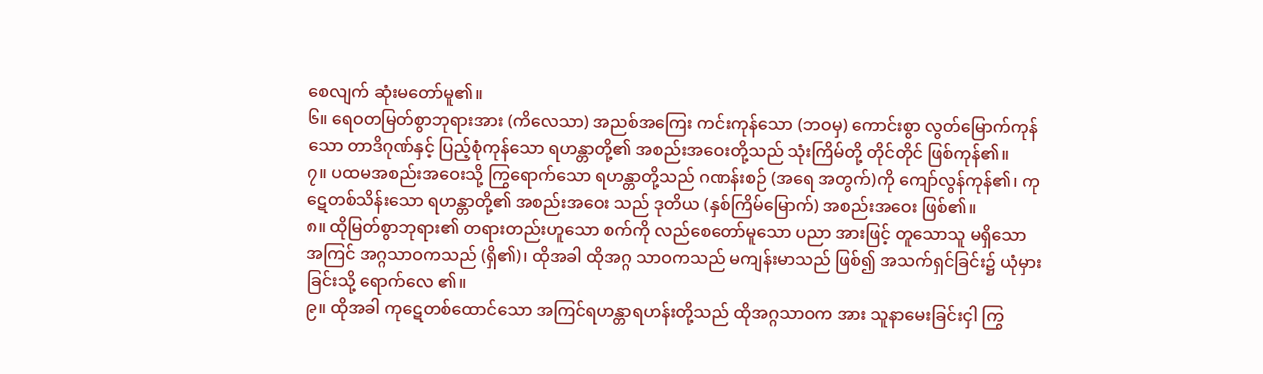စေလျက် ဆုံးမတော်မူ၏။
၆။ ရေဝတမြတ်စွာဘုရားအား (ကိလေသာ) အညစ်အကြေး ကင်းကုန်သော (ဘဝမှ) ကောင်းစွာ လွတ်မြောက်ကုန်သော တာဒိဂုဏ်နှင့် ပြည့်စုံကုန်သော ရဟန္တာတို့၏ အစည်းအဝေးတို့သည် သုံးကြိမ်တို့ တိုင်တိုင် ဖြစ်ကုန်၏။
၇။ ပထမအစည်းအဝေးသို့ ကြွရောက်သော ရဟန္တာတို့သည် ဂဏန်းစဉ် (အရေ အတွက်)ကို ကျော်လွန်ကုန်၏၊ ကုဋေတစ်သိန်းသော ရဟန္တာတို့၏ အစည်းအဝေး သည် ဒုတိယ (နှစ်ကြိမ်မြောက်) အစည်းအဝေး ဖြစ်၏။
၈။ ထိုမြတ်စွာဘုရား၏ တရားတည်းဟူသော စက်ကို လည်စေတော်မူသော ပညာ အားဖြင့် တူသောသူ မရှိသော အကြင် အဂ္ဂသာဝကသည် (ရှိ၏)၊ ထိုအခါ ထိုအဂ္ဂ သာဝကသည် မကျန်းမာသည် ဖြစ်၍ အသက်ရှင်ခြင်း၌ ယုံမှားခြင်းသို့ ရောက်လေ ၏။
၉။ ထိုအခါ ကုဋေတစ်ထောင်သော အကြင်ရဟန္တာရဟန်းတို့သည် ထိုအဂ္ဂသာဝက အား သူနာမေးခြင်းငှါ ကြွ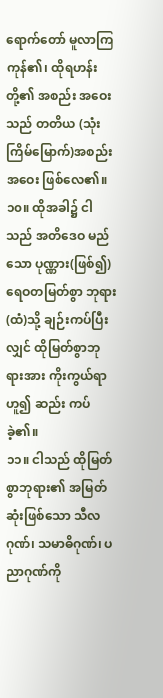ရောက်တော် မူလာကြကုန်၏၊ ထိုရဟန်းတို့၏ အစည်း အဝေးသည် တတိယ (သုံးကြိမ်မြောက်)အစည်းအဝေး ဖြစ်လေ၏။
၁၀။ ထိုအခါ၌ ငါသည် အတိဒေဝ မည်သော ပုဏ္ဏား(ဖြစ်၍) ရေဝတမြတ်စွာ ဘုရား (ထံ)သို့ ချဉ်းကပ်ပြီးလျှင် ထိုမြတ်စွာဘုရားအား ကိုးကွယ်ရာဟူ၍ ဆည်း ကပ်ခဲ့၏။
၁၁။ ငါသည် ထိုမြတ်စွာဘုရား၏ အမြတ်ဆုံးဖြစ်သော သီလဂုဏ်၊ သမာဓိဂုဏ်၊ ပညာဂုဏ်ကို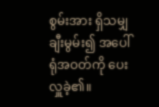စွမ်းအား ရှိသမျှ ချီးမွမ်း၍ အပေါ်ရုံအဝတ်ကို ပေးလှူခဲ့၏။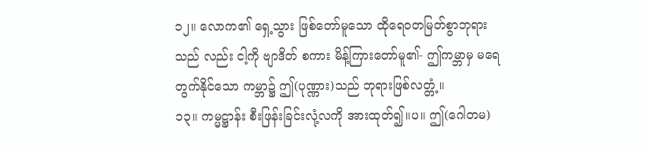၁၂။ လောက၏ ရှေ့သွား ဖြစ်တော်မူသော ထိုရေဝတမြတ်စွာဘုရားသည် လည်း ငါ့ကို ဗျာဒိတ် စကား မိန့်ကြားတော်မူ၏- ဤကမ္ဘာမှ မရေတွက်နိုင်သော ကမ္ဘာ၌ ဤ(ပုဏ္ဏား)သည် ဘုရားဖြစ်လတ္တံ့။
၁၃။ ကမ္မဋ္ဌာန်း စီးဖြန်းခြင်းလုံ့လကို အားထုတ်၍။ပ။ ဤ(ဂေါတမ)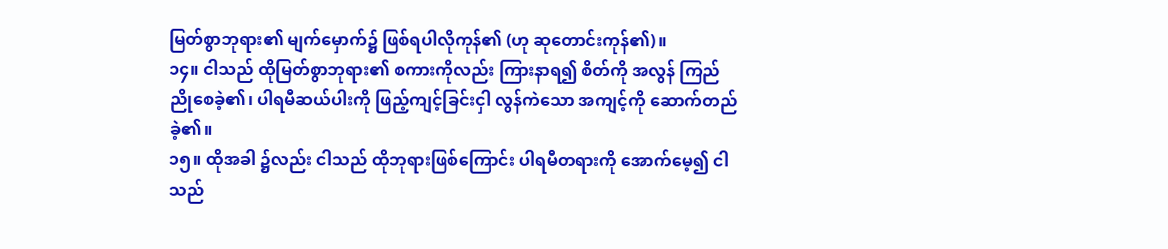မြတ်စွာဘုရား၏ မျက်မှောက်၌ ဖြစ်ရပါလိုကုန်၏ (ဟု ဆုတောင်းကုန်၏)။
၁၄။ ငါသည် ထိုမြတ်စွာဘုရား၏ စကားကိုလည်း ကြားနာရ၍ စိတ်ကို အလွန် ကြည်ညိုစေခဲ့၏၊ ပါရမီဆယ်ပါးကို ဖြည့်ကျင့်ခြင်းငှါ လွန်ကဲသော အကျင့်ကို ဆောက်တည် ခဲ့၏။
၁၅။ ထိုအခါ ၌လည်း ငါသည် ထိုဘုရားဖြစ်ကြောင်း ပါရမီတရားကို အောက်မေ့၍ ငါသည်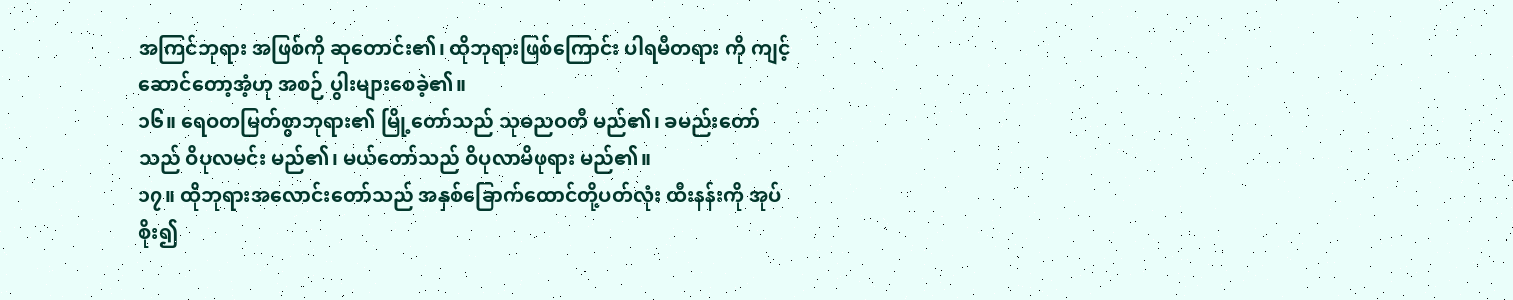အကြင်ဘုရား အဖြစ်ကို ဆုတောင်း၏၊ ထိုဘုရားဖြစ်ကြောင်း ပါရမီတရား ကို ကျင့်ဆောင်တော့အံ့ဟု အစဉ် ပွါးများစေခဲ့၏။
၁၆။ ရေဝတမြတ်စွာဘုရား၏ မြို့တော်သည် သုဓညဝတီ မည်၏၊ ခမည်းတော် သည် ဝိပုလမင်း မည်၏၊ မယ်တော်သည် ဝိပုလာမိဖုရား မည်၏။
၁၇။ ထိုဘုရားအလောင်းတော်သည် အနှစ်ခြောက်ထောင်တို့ပတ်လုံး ထီးနန်းကို အုပ်စိုး၍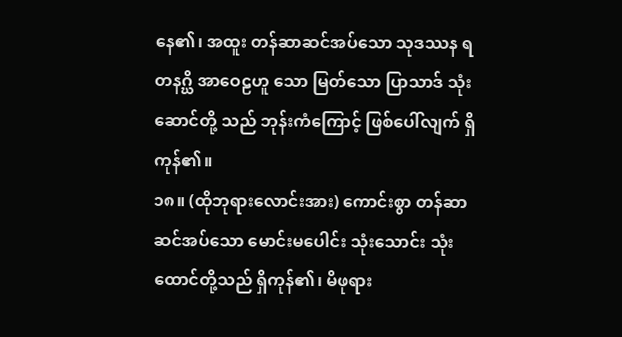နေ၏၊ အထူး တန်ဆာဆင်အပ်သော သုဒဿန ရတနဂ္ဃိ အာဝေဠဟူ သော မြတ်သော ပြာသာဒ် သုံးဆောင်တို့ သည် ဘုန်းကံကြောင့် ဖြစ်ပေါ်လျက် ရှိကုန်၏။
၁၈။ (ထိုဘုရားလောင်းအား) ကောင်းစွာ တန်ဆာဆင်အပ်သော မောင်းမပေါင်း သုံးသောင်း သုံးထောင်တို့သည် ရှိကုန်၏၊ မိဖုရား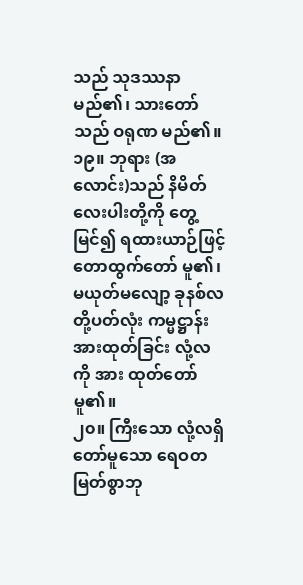သည် သုဒဿနာ မည်၏၊ သားတော်သည် ဝရုဏ မည်၏။
၁၉။ ဘုရား (အလောင်း)သည် နိမိတ်လေးပါးတို့ကို တွေ့မြင်၍ ရထားယာဉ်ဖြင့် တောထွက်တော် မူ၏၊ မယုတ်မလျော့ ခုနစ်လတို့ပတ်လုံး ကမ္မဋ္ဌာန်းအားထုတ်ခြင်း လုံ့လကို အား ထုတ်တော်မူ၏။
၂၀။ ကြီးသော လုံ့လရှိတော်မူသော ရေဝတမြတ်စွာဘု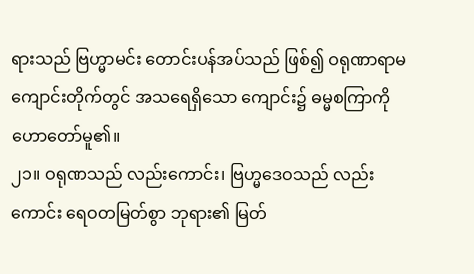ရားသည် ဗြဟ္မာမင်း တောင်းပန်အပ်သည် ဖြစ်၍ ဝရုဏာရာမကျောင်းတိုက်တွင် အသရေရှိသော ကျောင်း၌ ဓမ္မစကြာကို ဟောတော်မူ၏။
၂၁။ ဝရုဏသည် လည်းကောင်း၊ ဗြဟ္မဒေဝသည် လည်းကောင်း ရေဝတမြတ်စွာ ဘုရား၏ မြတ်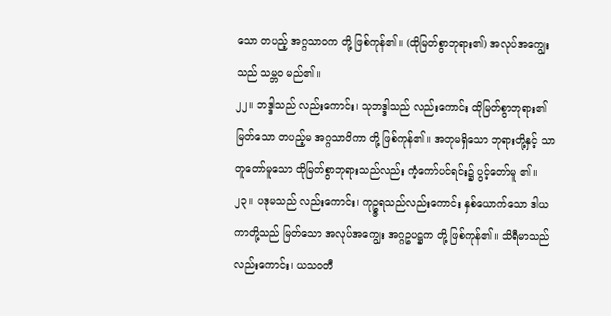သော တပည့် အဂ္ဂသာဝက တို့ ဖြစ်ကုန်၏။ (ထိုမြတ်စွာဘုရား၏) အလုပ်အကျွေးသည် သမ္ဘဝ မည်၏။
၂၂။ ဘဒ္ဒါသည် လည်းကောင်း၊ သုဘဒ္ဒါသည် လည်းကောင်း ထိုမြတ်စွာဘုရား၏ မြတ်သော တပည့်မ အဂ္ဂသာဝိကာ တို့ ဖြစ်ကုန်၏။ အတုမရှိသော ဘုရားတို့နှင့် သာ တူတော်မူသော ထိုမြတ်စွာဘုရားသည်လည်း ကံ့ကော်ပင်ရင်း၌ ပွင့်တော်မူ ၏။
၂၃။ ပဒုမသည် လည်းကောင်း၊ ကုဥ္ဇရသည်လည်းကောင်း နှစ်ယောက်သော ဒါယကာတို့သည် မြတ်သော အလုပ်အကျွေး အဂ္ဂဥပဋ္ဌက တို့ ဖြစ်ကုန်၏။ သိရီမာသည် လည်းကောင်း၊ ယသဝတီ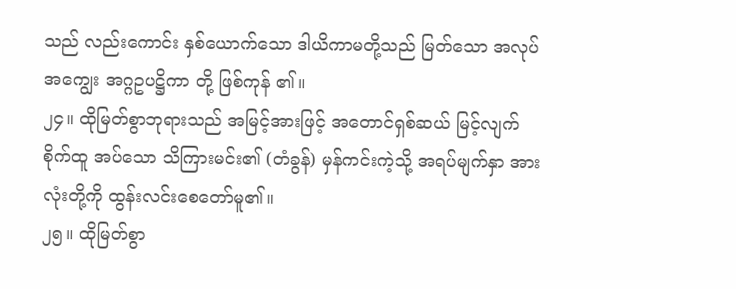သည် လည်းကောင်း နှစ်ယောက်သော ဒါယိကာမတို့သည် မြတ်သော အလုပ်အကျွေး အဂ္ဂဥပဋ္ဌိကာ တို့ ဖြစ်ကုန် ၏။
၂၄။ ထိုမြတ်စွာဘုရားသည် အမြင့်အားဖြင့် အတောင်ရှစ်ဆယ် မြင့်လျက် စိုက်ထူ အပ်သော သိကြားမင်း၏ (တံခွန်) မှန်ကင်းကဲ့သို့ အရပ်မျက်နှာ အားလုံးတို့ကို ထွန်းလင်းစေတော်မူ၏။
၂၅။ ထိုမြတ်စွာ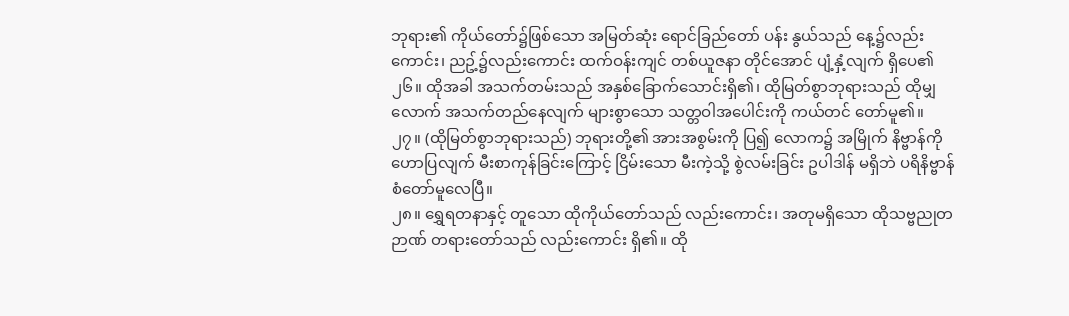ဘုရား၏ ကိုယ်တော်၌ဖြစ်သော အမြတ်ဆုံး ရောင်ခြည်တော် ပန်း နွယ်သည် နေ့၌လည်းကောင်း၊ ညဥ့်၌လည်းကောင်း ထက်ဝန်းကျင် တစ်ယူဇနာ တိုင်အောင် ပျံ့နှံ့လျက် ရှိပေ၏
၂၆။ ထိုအခါ အသက်တမ်းသည် အနှစ်ခြောက်သောင်းရှိ၏၊ ထိုမြတ်စွာဘုရားသည် ထိုမျှလောက် အသက်တည်နေလျက် များစွာသော သတ္တဝါအပေါင်းကို ကယ်တင် တော်မူ၏။
၂၇။ (ထိုမြတ်စွာဘုရားသည်) ဘုရားတို့၏ အားအစွမ်းကို ပြ၍ လောက၌ အမြိုက် နိဗ္ဗာန်ကို ဟောပြလျက် မီးစာကုန်ခြင်းကြောင့် ငြိမ်းသော မီးကဲ့သို့ စွဲလမ်းခြင်း ဥပါဒါန် မရှိဘဲ ပရိနိဗ္ဗာန် စံတော်မူလေပြီ။
၂၈။ ရွှေရတနာနှင့် တူသော ထိုကိုယ်တော်သည် လည်းကောင်း၊ အတုမရှိသော ထိုသဗ္ဗညုတဉာဏ် တရားတော်သည် လည်းကောင်း ရှိ၏။ ထို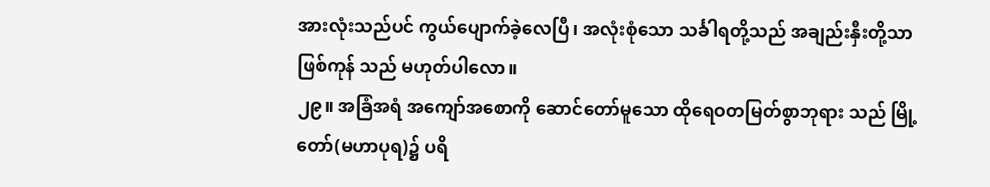အားလုံးသည်ပင် ကွယ်ပျောက်ခဲ့လေပြီ၊ အလုံးစုံသော သင်္ခါရတို့သည် အချည်းနှီးတို့သာ ဖြစ်ကုန် သည် မဟုတ်ပါလော။
၂၉။ အခြံအရံ အကျော်အစောကို ဆောင်တော်မူသော ထိုရေဝတမြတ်စွာဘုရား သည် မြို့တော်(မဟာပုရ)၌ ပရိ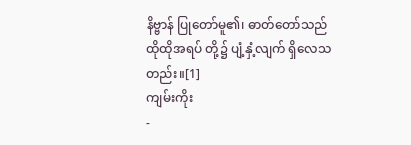နိဗ္ဗာန် ပြုတော်မူ၏၊ ဓာတ်တော်သည် ထိုထိုအရပ် တို့၌ ပျံ့နှံ့လျက် ရှိလေသတည်း။[1]
ကျမ်းကိုး
-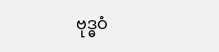ဗုဒ္ဓဝံ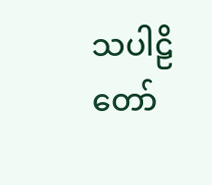သပါဠိတော်